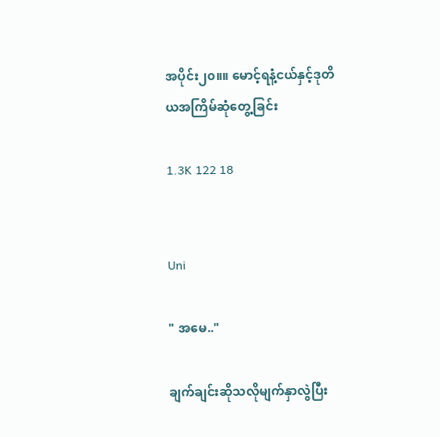အပိုင်း၂၀။။ မောင့်ရနံ့ငယ်နှင့်ဒုတိယအကြိမ်ဆုံတွေ့ခြင်း

1.3K 122 18


Uni

" အမေ.."

ချက်ချင်းဆိုသလိုမျက်နှာလွဲပြီး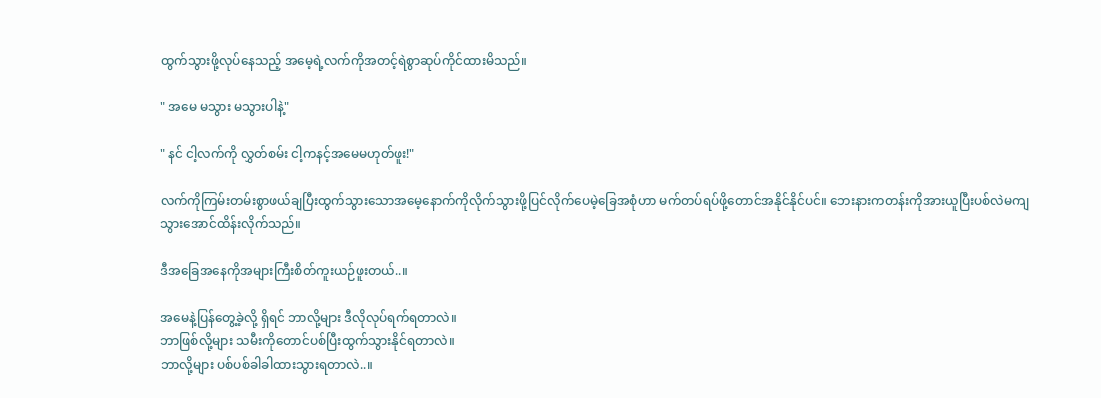ထွက်သွားဖို့လုပ်နေသည့် အမေ့ရဲ့လက်ကိုအတင့်ရဲစွာဆုပ်ကိုင်ထားမိသည်။

" အမေ မသွား မသွားပါနဲ့"

" နင် ငါ့လက်ကို လွှတ်စမ်း ငါ့ကနင့်အမေမဟုတ်ဖူး!"

လက်ကိုကြမ်းတမ်းစွာဖယ်ချပြီးထွက်သွားသောအ‌မေ့နောက်ကိုလိုက်သွားဖို့ပြင်လိုက်ပေမဲ့ခြေအစုံဟာ မက်တပ်ရပ်ဖို့တောင်အနိုင်နိုင်ပင်။ ဘေးနားကတန်းကိုအားယူပြီးပစ်လဲမကျသွားအောင်ထိန်းလိုက်သည်။

ဒီအခြေအနေကိုအများကြီးစိတ်ကူးယဉ်ဖူးတယ်..။

အမေနဲ့ပြန်တွေ့ခဲ့လို့ ရှိရင် ဘာလို့များ ဒီလိုလုပ်ရက်ရတာလဲ။
ဘာဖြစ်လို့များ သမီးကိုတောင်ပစ်ပြီးထွက်သွားနိုင်ရတာလဲ။
ဘာလို့များ ပစ်ပစ်ခါခါထားသွားရတာလဲ..။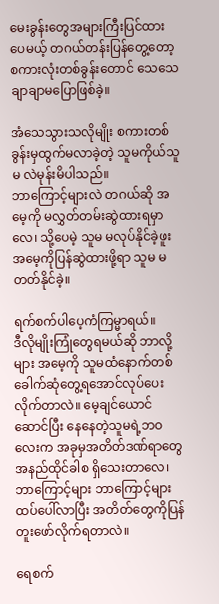မေးခွန်းတွေအများကြီးပြင်ထားပေမယ့် တဂယ်တန်းပြန်တွေ့တော့ စကားလုံးတစ်ခွန်းတောင် သေသေချာချာမပြောဖြစ်ခဲ့။

အံသေသွားသလိုမျိုး စကားတစ်ခွန်းမှထွက်မလာခဲ့တဲ့ သူမကိုယ်သူမ လဲမုန်းမိပါသည်။
ဘာကြောင့်များလဲ တဂယ်ဆို အမေ့ကို မလွှတ်တမ်းဆွဲထားရမှာလေ၊ သို့ပေမဲ့ သူမ မလုပ်နိုင်ခဲ့ဖူး အမေ့ကိုပြန်ဆွဲထားဖို့ရာ သူမ မတတ်နိုင်ခဲ့။

ရက်စက်ပါပေ့ကံကြမ္မာရယ်။
ဒီလိုမျိုးကြုံတွေရမယ်ဆို ဘာလို့များ အမေ့ကို သူမထံနောက်တစ်ခေါက်ဆုံတွေ့ရအောင်လုပ်ပေးလိုက်တာလဲ။ မေ့ချင်ယောင်ဆောင်ပြီး နေနေတဲ့သူမရဲ့ဘဝလေးက အခုမှအတိတ်ဒဏ်ရာတွေအနည်ထိုင်ခါစ ရှိသေးတာလေ၊ ဘာကြောင့်များ ဘာကြောင့်များ ထပ်ပေါ်လာပြီး အတိတ်တွေကိုပြန်တူးဖော်လိုက်ရတာလဲ။

ရေစက်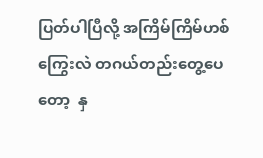ပြတ်ပါပြီလို့ အကြိမ်ကြိမ်ဟစ်ကြွေးလဲ တဂယ်တည်းတွေ့ပေတော့  နှ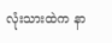လုံးသားထဲက နာ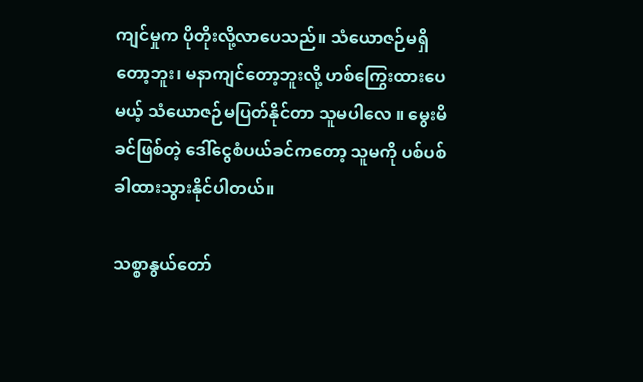ကျင်မှုက ပိုတိုးလို့လာပေသည်။ သံယောဇဉ်မရှိတော့ဘူး၊ မနာကျင်တော့ဘူးလို့ ဟစ်ကြွေးထားပေမယ့် သံယောဇဉ်မပြတ်နိုင်တာ သူမပါလေ ။ မွေးမိခင်ဖြစ်တဲ့ ဒေါ်ငွေစံပယ်ခင်ကတော့ သူမကို ပစ်ပစ်ခါထားသွားနိုင်ပါတယ်။

သစ္စာနွယ်တော်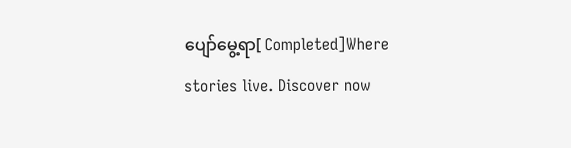ပျော်မွေ့ရာ[ Completed]Where stories live. Discover now